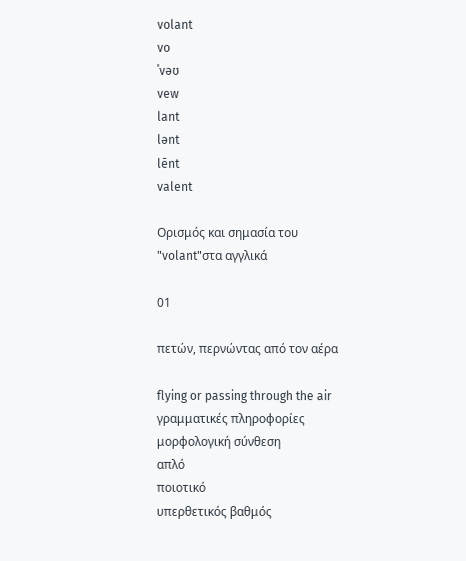volant
vo
ˈvəʊ
vew
lant
lənt
lēnt
valent

Ορισμός και σημασία του "volant"στα αγγλικά

01

πετών, περνώντας από τον αέρα

flying or passing through the air
γραμματικές πληροφορίες
μορφολογική σύνθεση
απλό
ποιοτικό
υπερθετικός βαθμός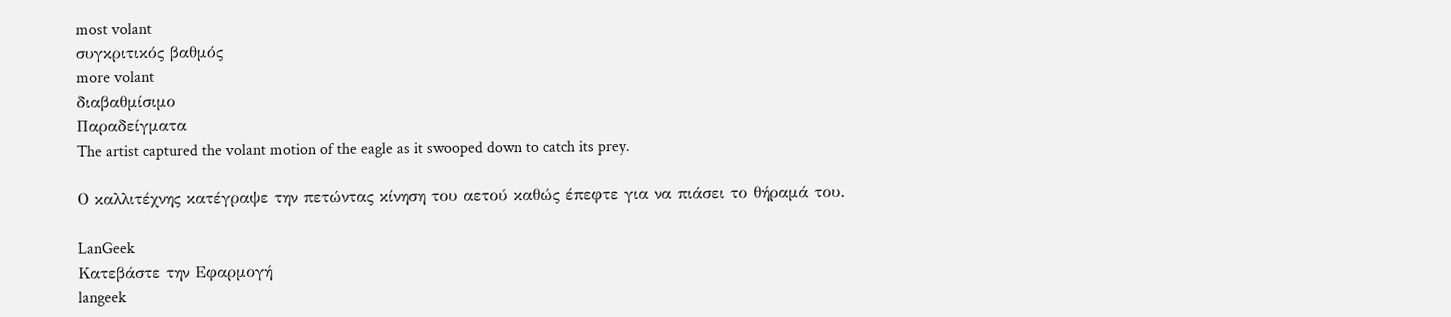most volant
συγκριτικός βαθμός
more volant
διαβαθμίσιμο
Παραδείγματα
The artist captured the volant motion of the eagle as it swooped down to catch its prey.

Ο καλλιτέχνης κατέγραψε την πετώντας κίνηση του αετού καθώς έπεφτε για να πιάσει το θήραμά του.

LanGeek
Κατεβάστε την Εφαρμογή
langeek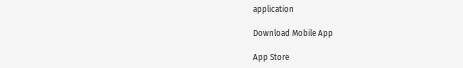application

Download Mobile App

App Store